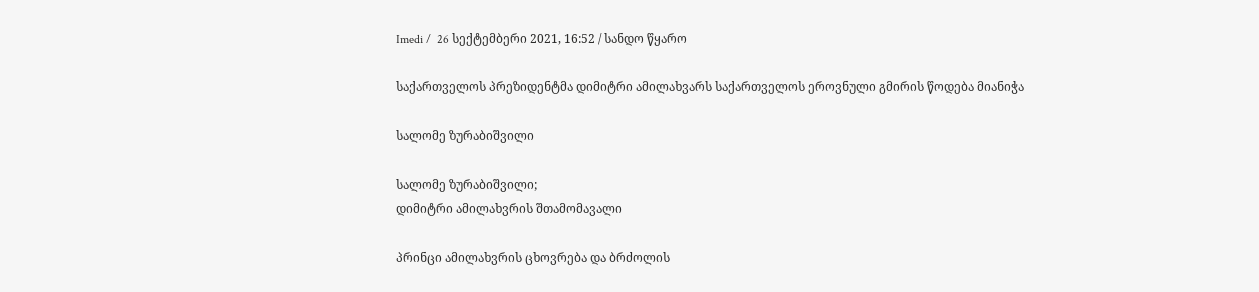Imedi /  26 სექტემბერი 2021, 16:52 / სანდო წყარო

საქართველოს პრეზიდენტმა დიმიტრი ამილახვარს საქართველოს ეროვნული გმირის წოდება მიანიჭა

სალომე ზურაბიშვილი

სალომე ზურაბიშვილი;
დიმიტრი ამილახვრის შთამომავალი

პრინცი ამილახვრის ცხოვრება და ბრძოლის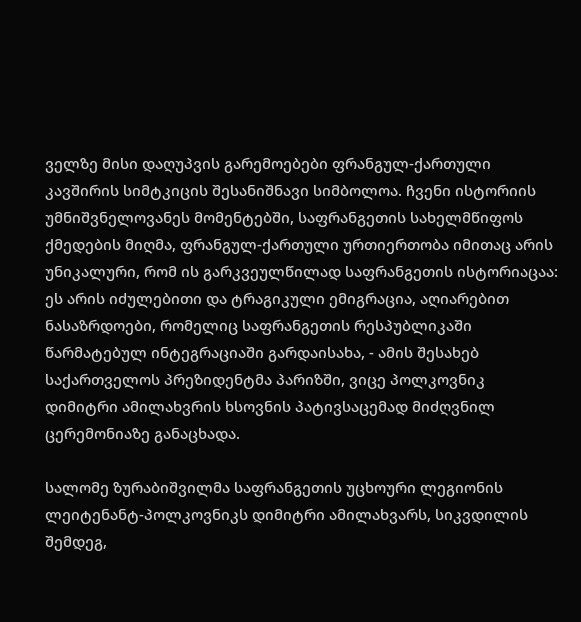ველზე მისი დაღუპვის გარემოებები ფრანგულ-ქართული კავშირის სიმტკიცის შესანიშნავი სიმბოლოა. ჩვენი ისტორიის უმნიშვნელოვანეს მომენტებში, საფრანგეთის სახელმწიფოს ქმედების მიღმა, ფრანგულ-ქართული ურთიერთობა იმითაც არის უნიკალური, რომ ის გარკვეულწილად საფრანგეთის ისტორიაცაა: ეს არის იძულებითი და ტრაგიკული ემიგრაცია, აღიარებით ნასაზრდოები, რომელიც საფრანგეთის რესპუბლიკაში წარმატებულ ინტეგრაციაში გარდაისახა, - ამის შესახებ საქართველოს პრეზიდენტმა პარიზში, ვიცე პოლკოვნიკ დიმიტრი ამილახვრის ხსოვნის პატივსაცემად მიძღვნილ ცერემონიაზე განაცხადა.

სალომე ზურაბიშვილმა საფრანგეთის უცხოური ლეგიონის ლეიტენანტ-პოლკოვნიკს დიმიტრი ამილახვარს, სიკვდილის შემდეგ,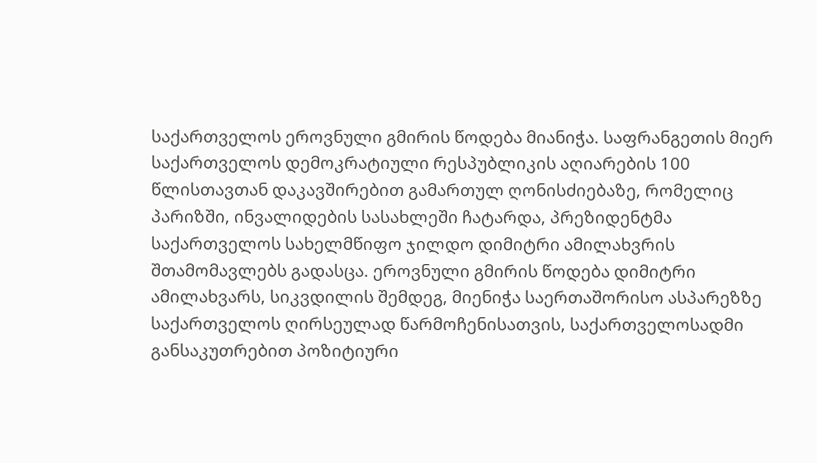საქართველოს ეროვნული გმირის წოდება მიანიჭა. საფრანგეთის მიერ საქართველოს დემოკრატიული რესპუბლიკის აღიარების 100 წლისთავთან დაკავშირებით გამართულ ღონისძიებაზე, რომელიც პარიზში, ინვალიდების სასახლეში ჩატარდა, პრეზიდენტმა საქართველოს სახელმწიფო ჯილდო დიმიტრი ამილახვრის შთამომავლებს გადასცა. ეროვნული გმირის წოდება დიმიტრი ამილახვარს, სიკვდილის შემდეგ, მიენიჭა საერთაშორისო ასპარეზზე საქართველოს ღირსეულად წარმოჩენისათვის, საქართველოსადმი განსაკუთრებით პოზიტიური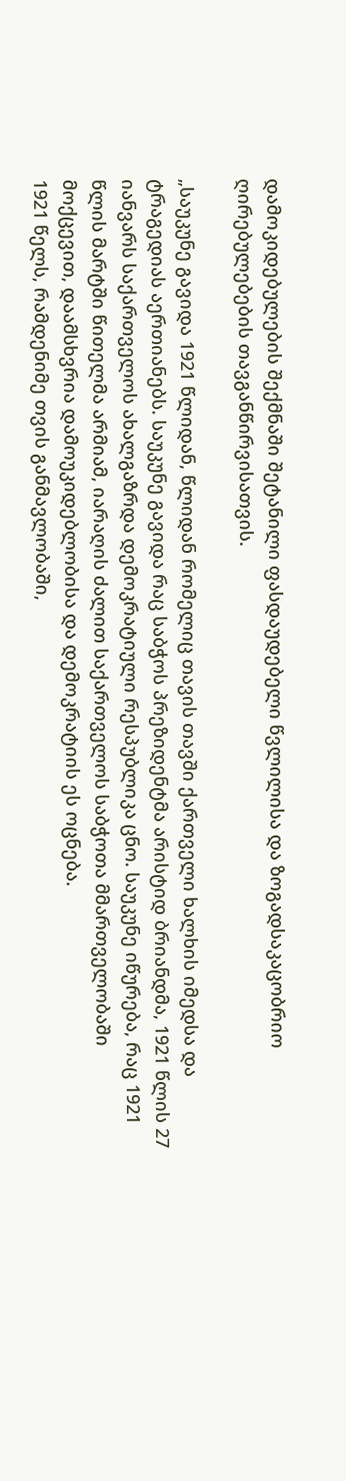დამოკიდებულების შექმნაში შეტანილი ფასდაუდებელი წვლილისა და ზოგადსაკაცობრიო ღირებულებების თავგანწირვისათვის.

„საუკუნე გავიდა 1921 წლიდან, წლიდან რომელიც თავის თავში ქართველი ხალხის იმედსა და ტრაგედიას აერთიანებს. საუკუნე გავიდა რაც საბჭოს პრეზიდენტმა არისტიდ ბრიანდმა, 1921 წლის 27 იანვარს საქართველოს ახალგაზრდა დემოკრატიული რესპუბლიკა ცნო. საუკუნე იწურება, რაც 1921 წლის მარტში წითელმა არმიამ, იარაღის ძალით საქართველოს საბჭოთა მმართველობაში მოქცევით, დაამსხვრია დამოუკიდებლობისა და დემოკრატიის ეს ოცნება.
1921 წელს, რამდენიმე თვის განმავლობაში,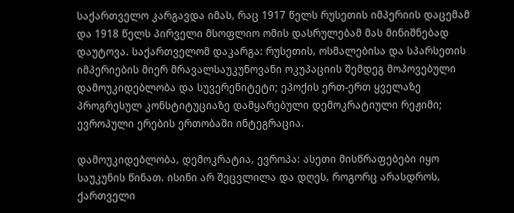საქართველო კარგავდა იმას, რაც 1917 წელს რუსეთის იმპერიის დაცემამ და 1918 წელს პირველი მსოფლიო ომის დასრულებამ მას მინიშნებად დაუტოვა. საქართველომ დაკარგა: რუსეთის, ოსმალებისა და სპარსეთის იმპერიების მიერ მრავალსაუკუნოვანი ოკუპაციის შემდეგ მოპოვებული დამოუკიდებლობა და სუვერენიტეტი; ეპოქის ერთ-ერთ ყველაზე პროგრესულ კონსტიტუციაზე დამყარებული დემოკრატიული რეჟიმი; ევროპული ერების ერთობაში ინტეგრაცია.

დამოუკიდებლობა, დემოკრატია, ევროპა: ასეთი მისწრაფებები იყო საუკუნის წინათ. ისინი არ შეცვლილა და დღეს, როგორც არასდროს, ქართველი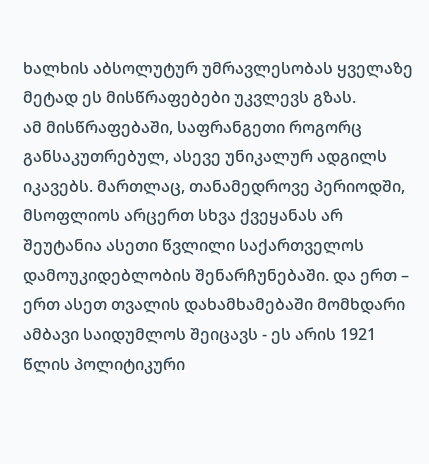ხალხის აბსოლუტურ უმრავლესობას ყველაზე მეტად ეს მისწრაფებები უკვლევს გზას.
ამ მისწრაფებაში, საფრანგეთი როგორც განსაკუთრებულ, ასევე უნიკალურ ადგილს იკავებს. მართლაც, თანამედროვე პერიოდში, მსოფლიოს არცერთ სხვა ქვეყანას არ შეუტანია ასეთი წვლილი საქართველოს დამოუკიდებლობის შენარჩუნებაში. და ერთ – ერთ ასეთ თვალის დახამხამებაში მომხდარი ამბავი საიდუმლოს შეიცავს - ეს არის 1921 წლის პოლიტიკური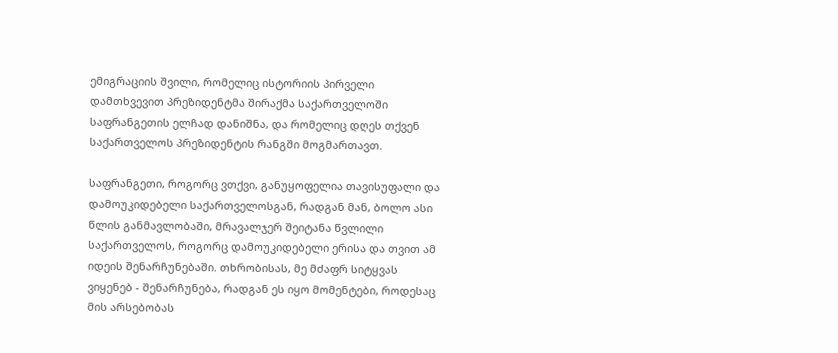ემიგრაციის შვილი, რომელიც ისტორიის პირველი დამთხვევით პრეზიდენტმა შირაქმა საქართველოში საფრანგეთის ელჩად დანიშნა, და რომელიც დღეს თქვენ საქართველოს პრეზიდენტის რანგში მოგმართავთ.

საფრანგეთი, როგორც ვთქვი, განუყოფელია თავისუფალი და დამოუკიდებელი საქართველოსგან, რადგან მან, ბოლო ასი წლის განმავლობაში, მრავალჯერ შეიტანა წვლილი საქართველოს, როგორც დამოუკიდებელი ერისა და თვით ამ იდეის შენარჩუნებაში. თხრობისას, მე მძაფრ სიტყვას ვიყენებ - შენარჩუნება, რადგან ეს იყო მომენტები, როდესაც მის არსებობას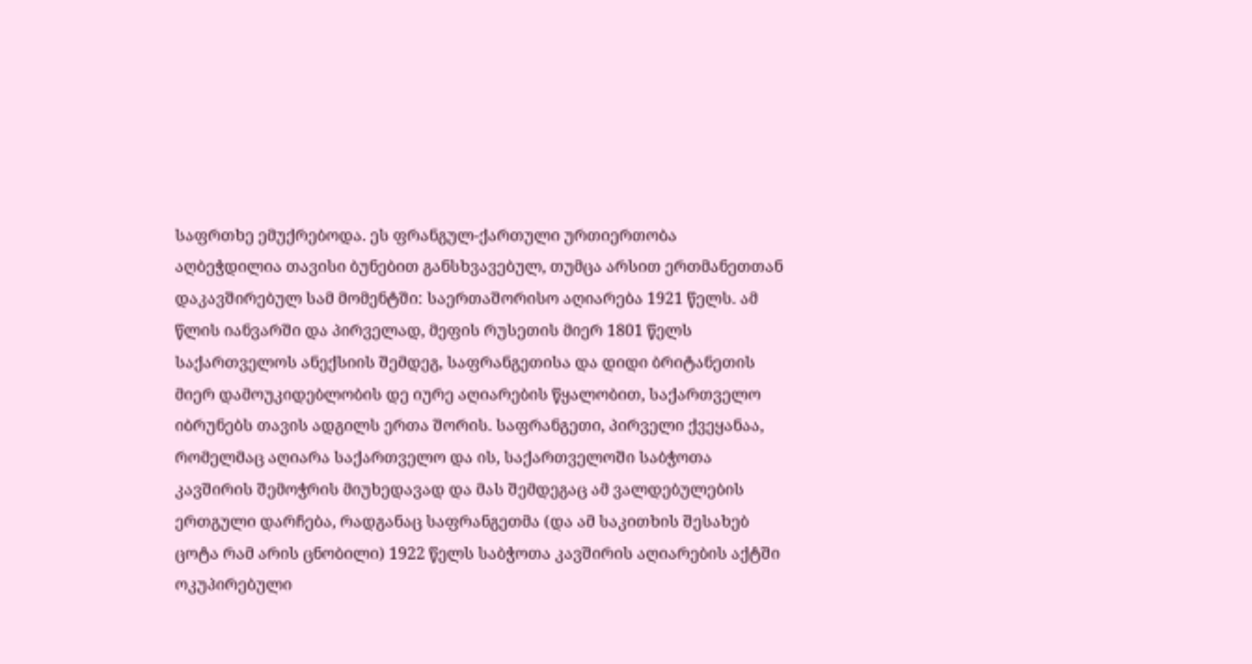საფრთხე ემუქრებოდა. ეს ფრანგულ-ქართული ურთიერთობა აღბეჭდილია თავისი ბუნებით განსხვავებულ, თუმცა არსით ერთმანეთთან დაკავშირებულ სამ მომენტში: საერთაშორისო აღიარება 1921 წელს. ამ წლის იანვარში და პირველად, მეფის რუსეთის მიერ 1801 წელს საქართველოს ანექსიის შემდეგ, საფრანგეთისა და დიდი ბრიტანეთის მიერ დამოუკიდებლობის დე იურე აღიარების წყალობით, საქართველო იბრუნებს თავის ადგილს ერთა შორის. საფრანგეთი, პირველი ქვეყანაა, რომელმაც აღიარა საქართველო და ის, საქართველოში საბჭოთა კავშირის შემოჭრის მიუხედავად და მას შემდეგაც ამ ვალდებულების ერთგული დარჩება, რადგანაც საფრანგეთმა (და ამ საკითხის შესახებ ცოტა რამ არის ცნობილი) 1922 წელს საბჭოთა კავშირის აღიარების აქტში ოკუპირებული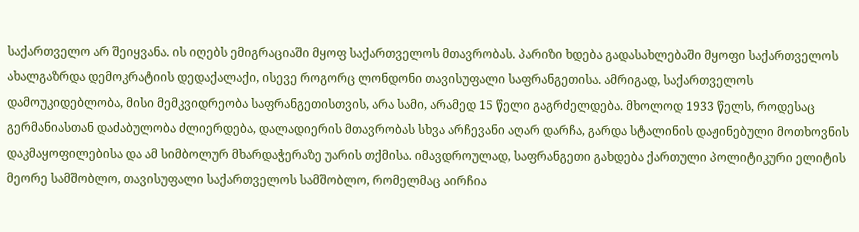საქართველო არ შეიყვანა. ის იღებს ემიგრაციაში მყოფ საქართველოს მთავრობას. პარიზი ხდება გადასახლებაში მყოფი საქართველოს ახალგაზრდა დემოკრატიის დედაქალაქი, ისევე როგორც ლონდონი თავისუფალი საფრანგეთისა. ამრიგად, საქართველოს დამოუკიდებლობა, მისი მემკვიდრეობა საფრანგეთისთვის, არა სამი, არამედ 15 წელი გაგრძელდება. მხოლოდ 1933 წელს, როდესაც გერმანიასთან დაძაბულობა ძლიერდება, დალადიერის მთავრობას სხვა არჩევანი აღარ დარჩა, გარდა სტალინის დაჟინებული მოთხოვნის დაკმაყოფილებისა და ამ სიმბოლურ მხარდაჭერაზე უარის თქმისა. იმავდროულად, საფრანგეთი გახდება ქართული პოლიტიკური ელიტის მეორე სამშობლო, თავისუფალი საქართველოს სამშობლო, რომელმაც აირჩია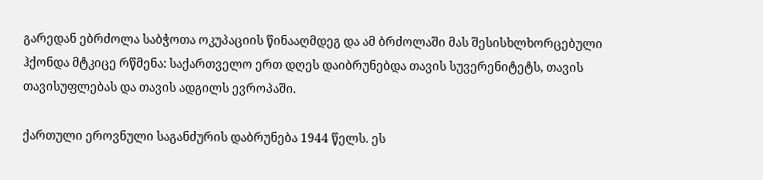გარედან ებრძოლა საბჭოთა ოკუპაციის წინააღმდეგ და ამ ბრძოლაში მას შესისხლხორცებული ჰქონდა მტკიცე რწმენა: საქართველო ერთ დღეს დაიბრუნებდა თავის სუვერენიტეტს, თავის თავისუფლებას და თავის ადგილს ევროპაში.

ქართული ეროვნული საგანძურის დაბრუნება 1944 წელს. ეს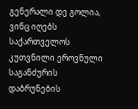გენერალი დე გოლია, ვინც იღებს საქართველოს კუთვნილი ეროვნული საგანძურის დაბრუნების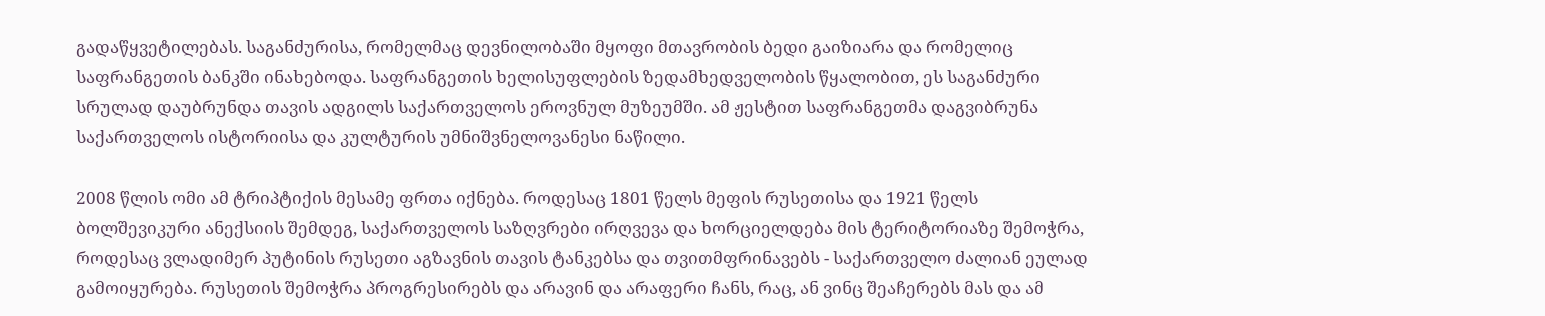გადაწყვეტილებას. საგანძურისა, რომელმაც დევნილობაში მყოფი მთავრობის ბედი გაიზიარა და რომელიც საფრანგეთის ბანკში ინახებოდა. საფრანგეთის ხელისუფლების ზედამხედველობის წყალობით, ეს საგანძური სრულად დაუბრუნდა თავის ადგილს საქართველოს ეროვნულ მუზეუმში. ამ ჟესტით საფრანგეთმა დაგვიბრუნა საქართველოს ისტორიისა და კულტურის უმნიშვნელოვანესი ნაწილი.

2008 წლის ომი ამ ტრიპტიქის მესამე ფრთა იქნება. როდესაც 1801 წელს მეფის რუსეთისა და 1921 წელს ბოლშევიკური ანექსიის შემდეგ, საქართველოს საზღვრები ირღვევა და ხორციელდება მის ტერიტორიაზე შემოჭრა, როდესაც ვლადიმერ პუტინის რუსეთი აგზავნის თავის ტანკებსა და თვითმფრინავებს - საქართველო ძალიან ეულად გამოიყურება. რუსეთის შემოჭრა პროგრესირებს და არავინ და არაფერი ჩანს, რაც, ან ვინც შეაჩერებს მას და ამ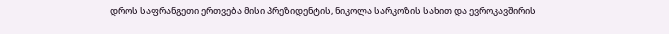დროს საფრანგეთი ერთვება მისი პრეზიდენტის, ნიკოლა სარკოზის სახით და ევროკავშირის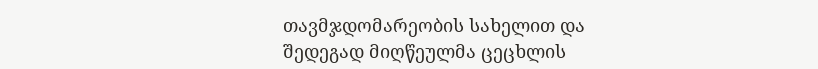თავმჯდომარეობის სახელით და შედეგად მიღწეულმა ცეცხლის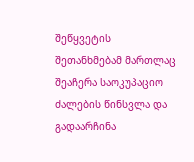შეწყვეტის შეთანხმებამ მართლაც შეაჩერა საოკუპაციო ძალების წინსვლა და გადაარჩინა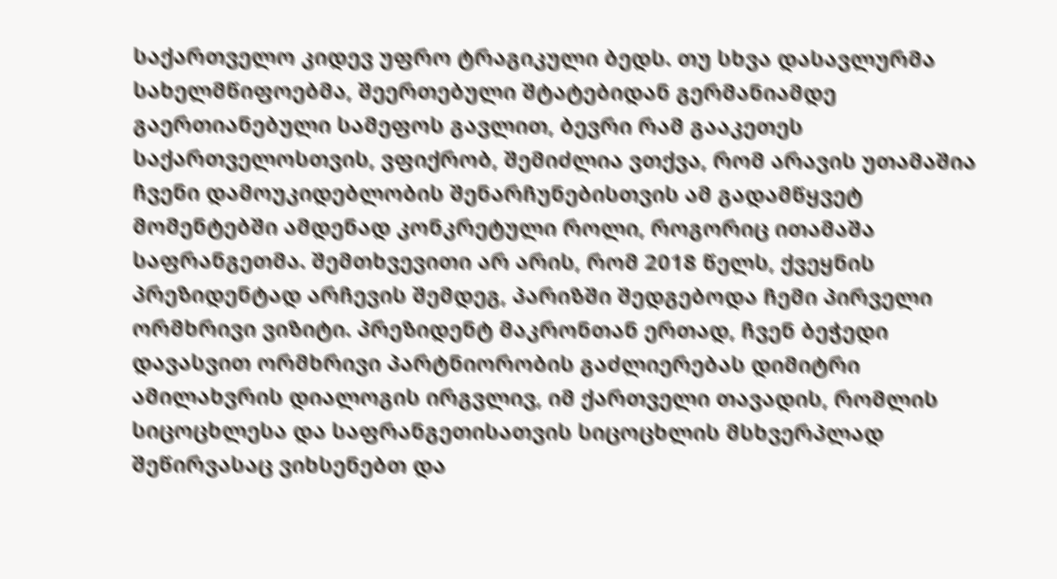საქართველო კიდევ უფრო ტრაგიკული ბედს. თუ სხვა დასავლურმა სახელმწიფოებმა, შეერთებული შტატებიდან გერმანიამდე გაერთიანებული სამეფოს გავლით, ბევრი რამ გააკეთეს საქართველოსთვის, ვფიქრობ, შემიძლია ვთქვა, რომ არავის უთამაშია ჩვენი დამოუკიდებლობის შენარჩუნებისთვის ამ გადამწყვეტ მომენტებში ამდენად კონკრეტული როლი, როგორიც ითამაშა საფრანგეთმა. შემთხვევითი არ არის, რომ 2018 წელს, ქვეყნის პრეზიდენტად არჩევის შემდეგ, პარიზში შედგებოდა ჩემი პირველი ორმხრივი ვიზიტი. პრეზიდენტ მაკრონთან ერთად, ჩვენ ბეჭედი დავასვით ორმხრივი პარტნიორობის გაძლიერებას დიმიტრი ამილახვრის დიალოგის ირგვლივ, იმ ქართველი თავადის, რომლის სიცოცხლესა და საფრანგეთისათვის სიცოცხლის მსხვერპლად შეწირვასაც ვიხსენებთ და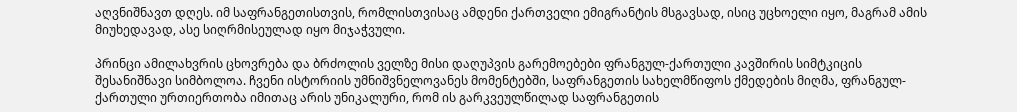აღვნიშნავთ დღეს. იმ საფრანგეთისთვის, რომლისთვისაც ამდენი ქართველი ემიგრანტის მსგავსად, ისიც უცხოელი იყო, მაგრამ ამის მიუხედავად, ასე სიღრმისეულად იყო მიჯაჭვული.

პრინცი ამილახვრის ცხოვრება და ბრძოლის ველზე მისი დაღუპვის გარემოებები ფრანგულ-ქართული კავშირის სიმტკიცის შესანიშნავი სიმბოლოა. ჩვენი ისტორიის უმნიშვნელოვანეს მომენტებში, საფრანგეთის სახელმწიფოს ქმედების მიღმა, ფრანგულ-ქართული ურთიერთობა იმითაც არის უნიკალური, რომ ის გარკვეულწილად საფრანგეთის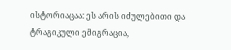ისტორიაცაა: ეს არის იძულებითი და ტრაგიკული ემიგრაცია,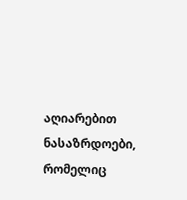აღიარებით ნასაზრდოები, რომელიც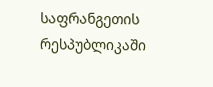საფრანგეთის რესპუბლიკაში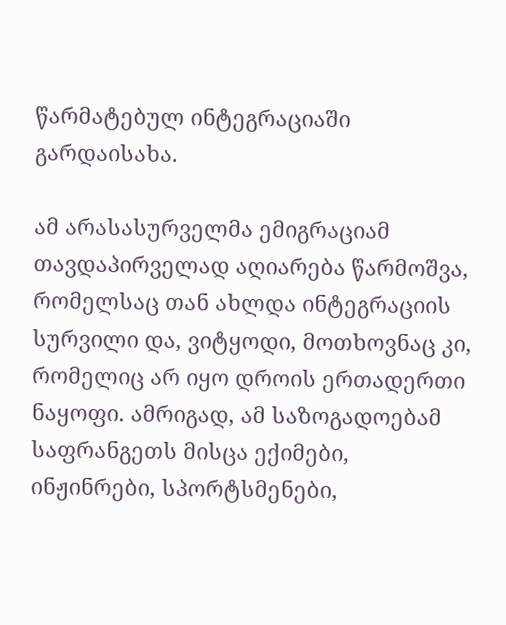წარმატებულ ინტეგრაციაში გარდაისახა.

ამ არასასურველმა ემიგრაციამ თავდაპირველად აღიარება წარმოშვა, რომელსაც თან ახლდა ინტეგრაციის სურვილი და, ვიტყოდი, მოთხოვნაც კი, რომელიც არ იყო დროის ერთადერთი ნაყოფი. ამრიგად, ამ საზოგადოებამ საფრანგეთს მისცა ექიმები, ინჟინრები, სპორტსმენები,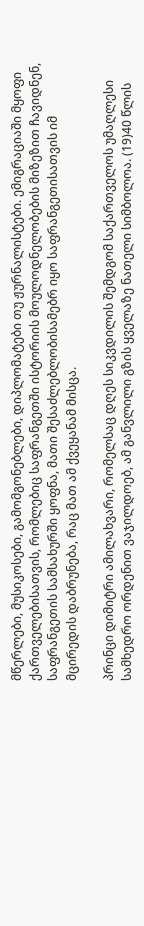მწერლები, მუსიკოსები, გამომგონებლები, დიპლომატები თუ ჟურნალისტები. ემიგრაციაში მყოფი ქართველებისათვის, რომლებიც საფრანგეთში ისტორიის მოულოდნელობების მიზეზით ჩავიდნენ, საფრანგეთის სამსახურში ყოფნა, მათი შესაძლებლობისამებრ იყო საფრანგეთისათვის იმ მცირედის დაბრუნება, რაც მათ ამ ქვეყანამ მისცა.

პრინცი დიმიტრი ამილახვარი, რომელსაც დღეს სიკვდილის შემდგომ საქართველოს უმაღლესი სამხედრო ორდენით ვაჯილდოებ, ამ განვლილი გზის ყველაზე ნათელი სიმბოლოა. (19)40 წლის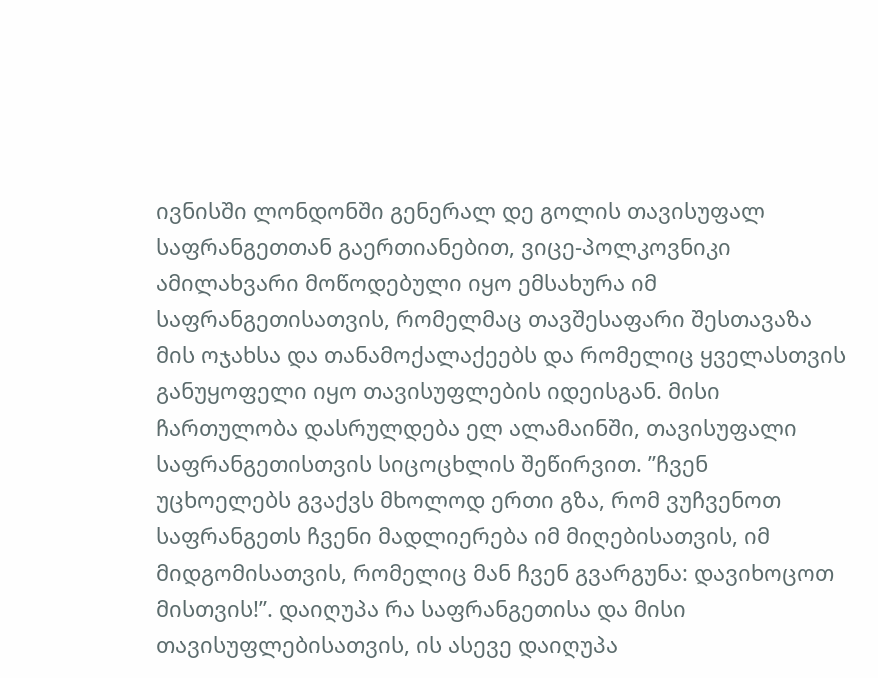ივნისში ლონდონში გენერალ დე გოლის თავისუფალ საფრანგეთთან გაერთიანებით, ვიცე-პოლკოვნიკი ამილახვარი მოწოდებული იყო ემსახურა იმ საფრანგეთისათვის, რომელმაც თავშესაფარი შესთავაზა მის ოჯახსა და თანამოქალაქეებს და რომელიც ყველასთვის განუყოფელი იყო თავისუფლების იდეისგან. მისი ჩართულობა დასრულდება ელ ალამაინში, თავისუფალი საფრანგეთისთვის სიცოცხლის შეწირვით. ”ჩვენ უცხოელებს გვაქვს მხოლოდ ერთი გზა, რომ ვუჩვენოთ საფრანგეთს ჩვენი მადლიერება იმ მიღებისათვის, იმ მიდგომისათვის, რომელიც მან ჩვენ გვარგუნა: დავიხოცოთ მისთვის!”. დაიღუპა რა საფრანგეთისა და მისი თავისუფლებისათვის, ის ასევე დაიღუპა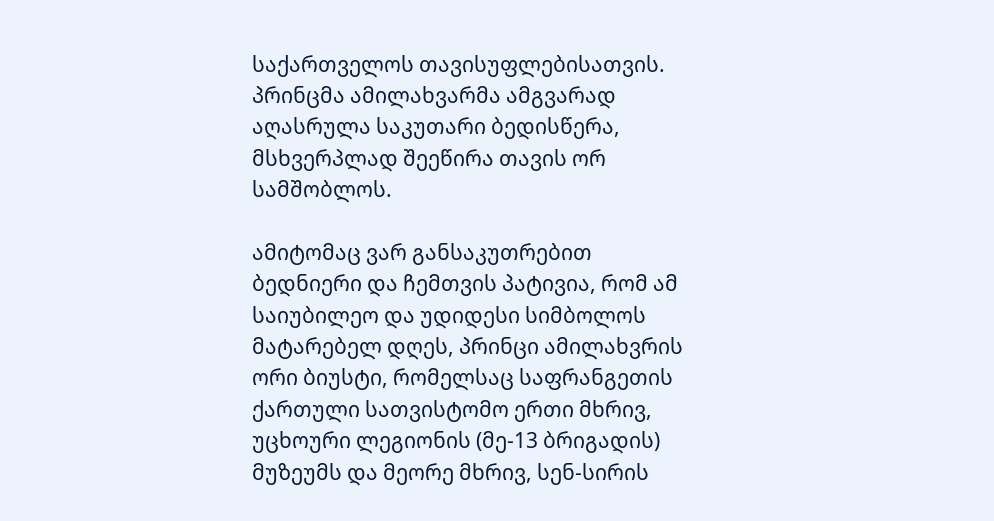საქართველოს თავისუფლებისათვის. პრინცმა ამილახვარმა ამგვარად აღასრულა საკუთარი ბედისწერა, მსხვერპლად შეეწირა თავის ორ სამშობლოს.

ამიტომაც ვარ განსაკუთრებით ბედნიერი და ჩემთვის პატივია, რომ ამ საიუბილეო და უდიდესი სიმბოლოს მატარებელ დღეს, პრინცი ამილახვრის ორი ბიუსტი, რომელსაც საფრანგეთის ქართული სათვისტომო ერთი მხრივ, უცხოური ლეგიონის (მე-13 ბრიგადის) მუზეუმს და მეორე მხრივ, სენ-სირის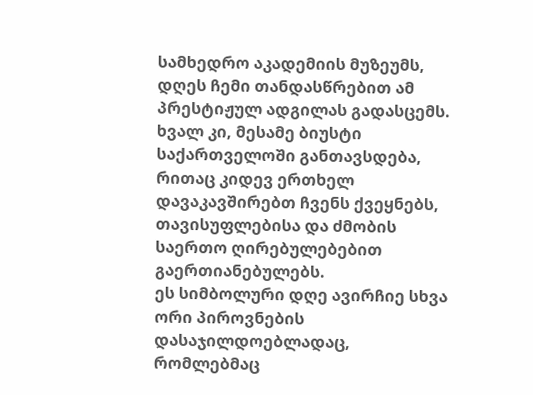სამხედრო აკადემიის მუზეუმს, დღეს ჩემი თანდასწრებით ამ პრესტიჟულ ადგილას გადასცემს. ხვალ კი, მესამე ბიუსტი საქართველოში განთავსდება, რითაც კიდევ ერთხელ დავაკავშირებთ ჩვენს ქვეყნებს, თავისუფლებისა და ძმობის საერთო ღირებულებებით გაერთიანებულებს.
ეს სიმბოლური დღე ავირჩიე სხვა ორი პიროვნების დასაჯილდოებლადაც, რომლებმაც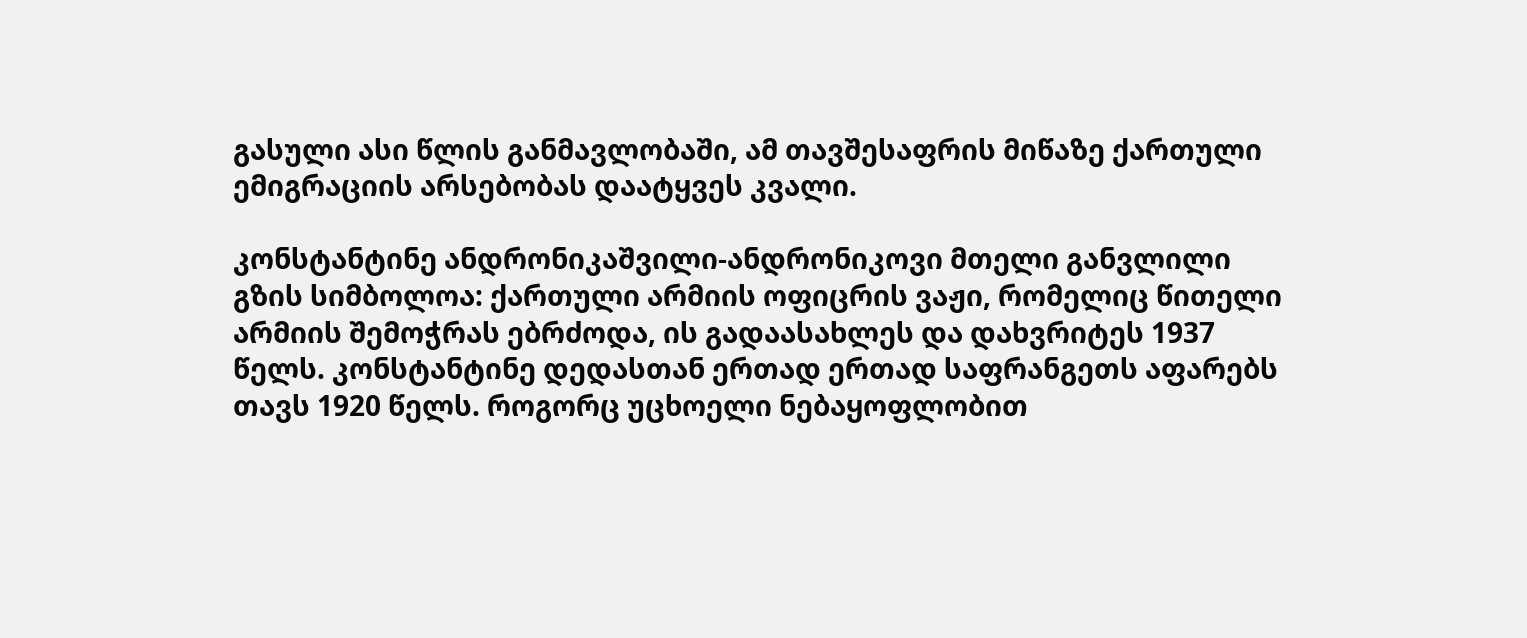გასული ასი წლის განმავლობაში, ამ თავშესაფრის მიწაზე ქართული ემიგრაციის არსებობას დაატყვეს კვალი.

კონსტანტინე ანდრონიკაშვილი-ანდრონიკოვი მთელი განვლილი გზის სიმბოლოა: ქართული არმიის ოფიცრის ვაჟი, რომელიც წითელი არმიის შემოჭრას ებრძოდა, ის გადაასახლეს და დახვრიტეს 1937 წელს. კონსტანტინე დედასთან ერთად ერთად საფრანგეთს აფარებს თავს 1920 წელს. როგორც უცხოელი ნებაყოფლობით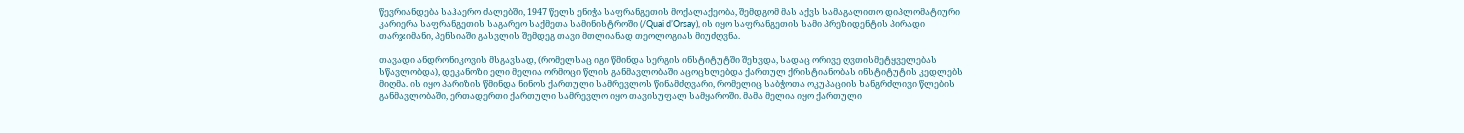წევრიანდება საჰაერო ძალებში, 1947 წელს ენიჭა საფრანგეთის მოქალაქეობა, შემდგომ მას აქვს სამაგალითო დიპლომატიური კარიერა საფრანგეთის საგარეო საქმეთა სამინისტროში (/Quai d’Orsay), ის იყო საფრანგეთის სამი პრეზიდენტის პირადი თარჯიმანი, პენსიაში გასვლის შემდეგ თავი მთლიანად თეოლოგიას მიუძღვნა.

თავადი ანდრონიკოვის მსგავსად, (რომელსაც იგი წმინდა სერგის ინსტიტუტში შეხვდა, სადაც ორივე ღვთისმეტყველებას სწავლობდა), დეკანოზი ელი მელია ორმოცი წლის განმავლობაში აცოცხლებდა ქართულ ქრისტიანობას ინსტიტუტის კედლებს მიღმა. ის იყო პარიზის წმინდა ნინოს ქართული სამრევლოს წინამძღვარი, რომელიც საბჭოთა ოკუპაციის ხანგრძლივი წლების განმავლობაში, ერთადერთი ქართული სამრევლო იყო თავისუფალ სამყაროში. მამა მელია იყო ქართული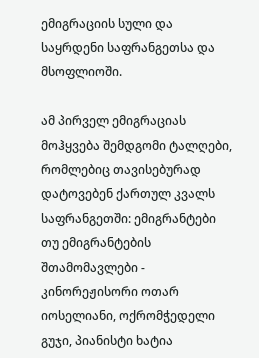ემიგრაციის სული და საყრდენი საფრანგეთსა და მსოფლიოში.

ამ პირველ ემიგრაციას მოჰყვება შემდგომი ტალღები, რომლებიც თავისებურად დატოვებენ ქართულ კვალს საფრანგეთში: ემიგრანტები თუ ემიგრანტების შთამომავლები - კინორეჟისორი ოთარ იოსელიანი, ოქრომჭედელი გუჯი, პიანისტი ხატია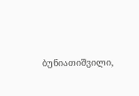ბუნიათიშვილი,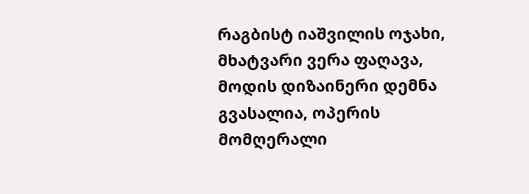რაგბისტ იაშვილის ოჯახი, მხატვარი ვერა ფაღავა, მოდის დიზაინერი დემნა გვასალია, ოპერის მომღერალი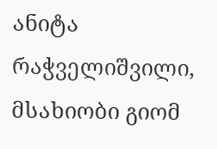ანიტა რაჭველიშვილი, მსახიობი გიომ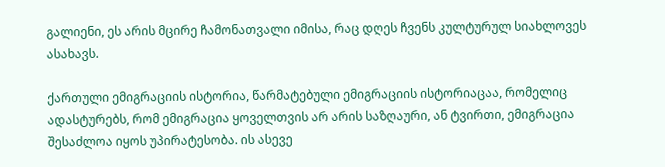გალიენი, ეს არის მცირე ჩამონათვალი იმისა, რაც დღეს ჩვენს კულტურულ სიახლოვეს ასახავს.

ქართული ემიგრაციის ისტორია, წარმატებული ემიგრაციის ისტორიაცაა, რომელიც ადასტურებს, რომ ემიგრაცია ყოველთვის არ არის საზღაური, ან ტვირთი, ემიგრაცია შესაძლოა იყოს უპირატესობა. ის ასევე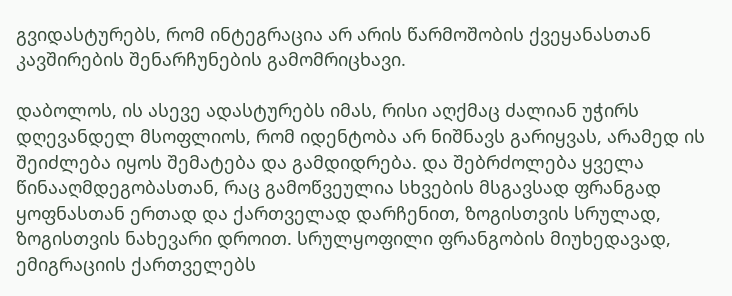გვიდასტურებს, რომ ინტეგრაცია არ არის წარმოშობის ქვეყანასთან კავშირების შენარჩუნების გამომრიცხავი.

დაბოლოს, ის ასევე ადასტურებს იმას, რისი აღქმაც ძალიან უჭირს დღევანდელ მსოფლიოს, რომ იდენტობა არ ნიშნავს გარიყვას, არამედ ის შეიძლება იყოს შემატება და გამდიდრება. და შებრძოლება ყველა წინააღმდეგობასთან, რაც გამოწვეულია სხვების მსგავსად ფრანგად ყოფნასთან ერთად და ქართველად დარჩენით, ზოგისთვის სრულად, ზოგისთვის ნახევარი დროით. სრულყოფილი ფრანგობის მიუხედავად, ემიგრაციის ქართველებს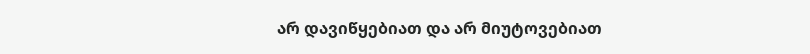არ დავიწყებიათ და არ მიუტოვებიათ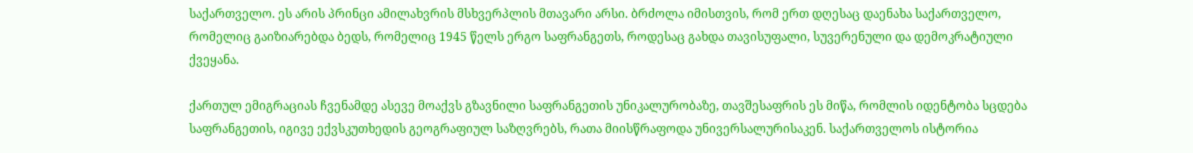საქართველო. ეს არის პრინცი ამილახვრის მსხვერპლის მთავარი არსი. ბრძოლა იმისთვის, რომ ერთ დღესაც დაენახა საქართველო, რომელიც გაიზიარებდა ბედს, რომელიც 1945 წელს ერგო საფრანგეთს, როდესაც გახდა თავისუფალი, სუვერენული და დემოკრატიული ქვეყანა.

ქართულ ემიგრაციას ჩვენამდე ასევე მოაქვს გზავნილი საფრანგეთის უნიკალურობაზე, თავშესაფრის ეს მიწა, რომლის იდენტობა სცდება საფრანგეთის, იგივე ექვსკუთხედის გეოგრაფიულ საზღვრებს, რათა მიისწრაფოდა უნივერსალურისაკენ. საქართველოს ისტორია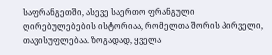საფრანგეთში, ასევე საერთო ფრანგული ღირებულებების ისტორიაა, რომელთა შორის პირველი, თავისუფლებაა. ზოგადად, ყველა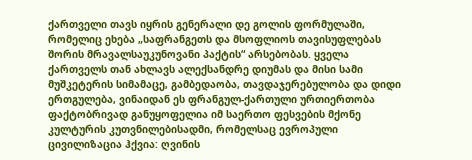ქართველი თავს იყრის გენერალი დე გოლის ფორმულაში, რომელიც ეხება „საფრანგეთს და მსოფლიოს თავისუფლებას შორის მრავალსაუკუნოვანი პაქტის“ არსებობას. ყველა ქართველს თან ახლავს ალექსანდრე დიუმას და მისი სამი მუშკეტერის სიმამაცე, გამბედაობა, თავდაჯერებულობა და დიდი ერთგულება, ვინაიდან ეს ფრანგულ-ქართული ურთიერთობა ფაქტობრივად განუყოფელია იმ საერთო ფესვების მქონე კულტურის კუთვნილებისადმი, რომელსაც ევროპული ცივილიზაცია ჰქვია: ღვინის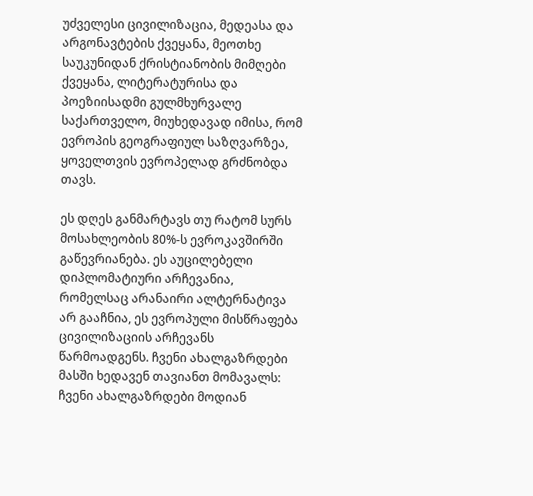უძველესი ცივილიზაცია, მედეასა და არგონავტების ქვეყანა, მეოთხე საუკუნიდან ქრისტიანობის მიმღები ქვეყანა, ლიტერატურისა და პოეზიისადმი გულმხურვალე საქართველო, მიუხედავად იმისა, რომ ევროპის გეოგრაფიულ საზღვარზეა, ყოველთვის ევროპელად გრძნობდა თავს.

ეს დღეს განმარტავს თუ რატომ სურს მოსახლეობის 80%-ს ევროკავშირში გაწევრიანება. ეს აუცილებელი დიპლომატიური არჩევანია, რომელსაც არანაირი ალტერნატივა არ გააჩნია, ეს ევროპული მისწრაფება ცივილიზაციის არჩევანს წარმოადგენს. ჩვენი ახალგაზრდები მასში ხედავენ თავიანთ მომავალს: ჩვენი ახალგაზრდები მოდიან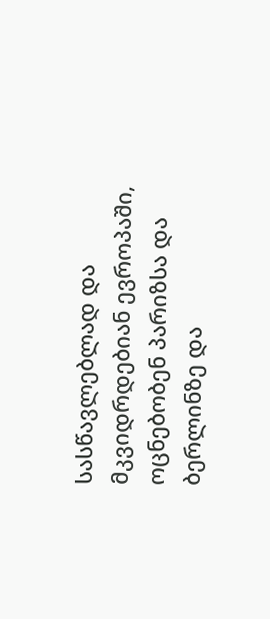სასწავლებლად და მკვიდრდებიან ევროპაში, ოცნებობენ პარიზსა და ბერლინზე და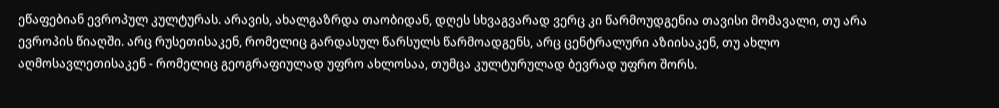ეწაფებიან ევროპულ კულტურას. არავის, ახალგაზრდა თაობიდან, დღეს სხვაგვარად ვერც კი წარმოუდგენია თავისი მომავალი, თუ არა ევროპის წიაღში. არც რუსეთისაკენ, რომელიც გარდასულ წარსულს წარმოადგენს, არც ცენტრალური აზიისაკენ, თუ ახლო აღმოსავლეთისაკენ - რომელიც გეოგრაფიულად უფრო ახლოსაა, თუმცა კულტურულად ბევრად უფრო შორს.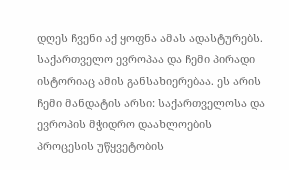დღეს ჩვენი აქ ყოფნა ამას ადასტურებს. საქართველო ევროპაა და ჩემი პირადი ისტორიაც ამის განსახიერებაა. ეს არის ჩემი მანდატის არსი: საქართველოსა და ევროპის მჭიდრო დაახლოების პროცესის უწყვეტობის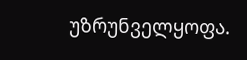უზრუნველყოფა.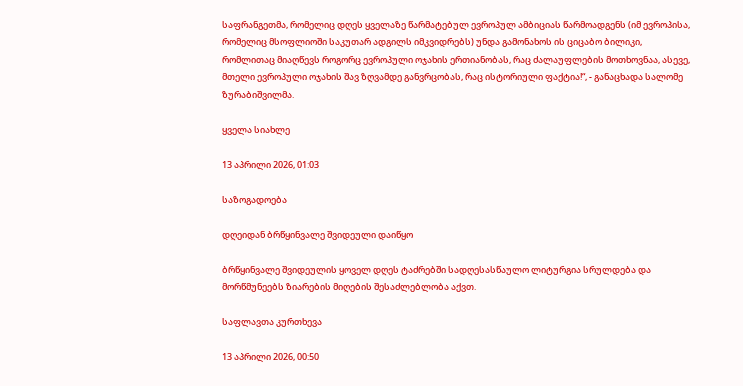საფრანგეთმა, რომელიც დღეს ყველაზე წარმატებულ ევროპულ ამბიციას წარმოადგენს (იმ ევროპისა, რომელიც მსოფლიოში საკუთარ ადგილს იმკვიდრებს) უნდა გამონახოს ის ციცაბო ბილიკი, რომლითაც მიაღწევს როგორც ევროპული ოჯახის ერთიანობას, რაც ძალაუფლების მოთხოვნაა, ასევე, მთელი ევროპული ოჯახის შავ ზღვამდე განვრცობას, რაც ისტორიული ფაქტია!“, - განაცხადა სალომე ზურაბიშვილმა.

ყველა სიახლე

13 აპრილი 2026, 01:03

საზოგადოება

დღეიდან ბრწყინვალე შვიდეული დაიწყო

ბრწყინვალე შვიდეულის ყოველ დღეს ტაძრებში სადღესასწაულო ლიტურგია სრულდება და მორწმუნეებს ზიარების მიღების შესაძლებლობა აქვთ.

საფლავთა კურთხევა

13 აპრილი 2026, 00:50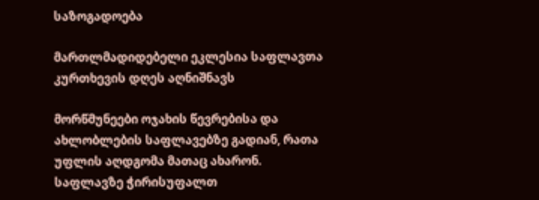საზოგადოება

მართლმადიდებელი ეკლესია საფლავთა კურთხევის დღეს აღნიშნავს

მორწმუნეები ოჯახის წევრებისა და ახლობლების საფლავებზე გადიან, რათა უფლის აღდგომა მათაც ახარონ. საფლავზე ჭირისუფალთ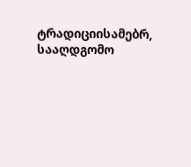ტრადიციისამებრ, სააღდგომო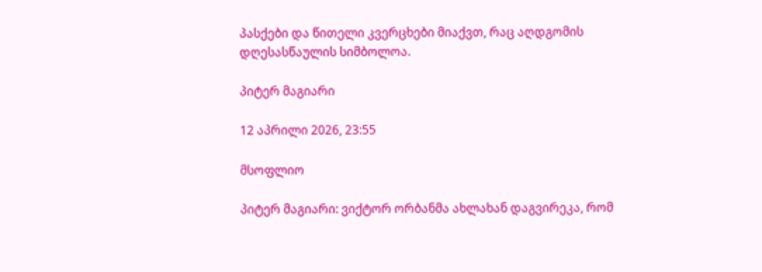პასქები და წითელი კვერცხები მიაქვთ, რაც აღდგომის დღესასწაულის სიმბოლოა.

პიტერ მაგიარი

12 აპრილი 2026, 23:55

მსოფლიო

პიტერ მაგიარი: ვიქტორ ორბანმა ახლახან დაგვირეკა, რომ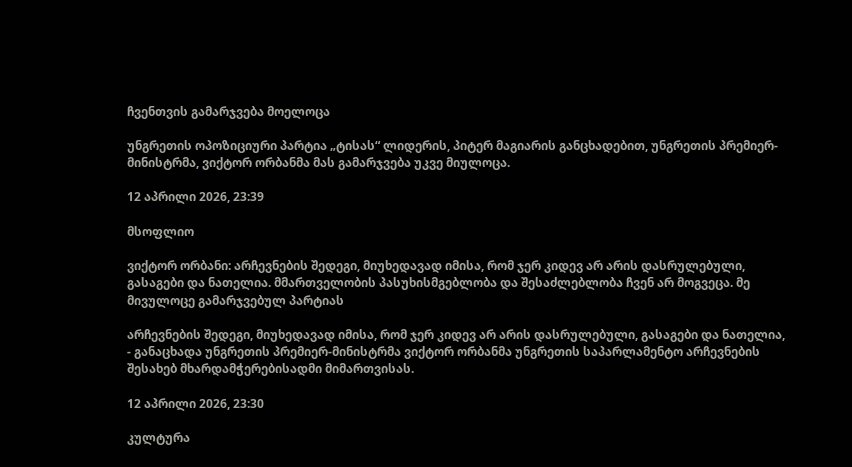ჩვენთვის გამარჯვება მოელოცა

უნგრეთის ოპოზიციური პარტია „ტისას“ ლიდერის, პიტერ მაგიარის განცხადებით, უნგრეთის პრემიერ-მინისტრმა, ვიქტორ ორბანმა მას გამარჯვება უკვე მიულოცა.

12 აპრილი 2026, 23:39

მსოფლიო

ვიქტორ ორბანი: არჩევნების შედეგი, მიუხედავად იმისა, რომ ჯერ კიდევ არ არის დასრულებული, გასაგები და ნათელია. მმართველობის პასუხისმგებლობა და შესაძლებლობა ჩვენ არ მოგვეცა. მე მივულოცე გამარჯვებულ პარტიას

არჩევნების შედეგი, მიუხედავად იმისა, რომ ჯერ კიდევ არ არის დასრულებული, გასაგები და ნათელია, - განაცხადა უნგრეთის პრემიერ-მინისტრმა ვიქტორ ორბანმა უნგრეთის საპარლამენტო არჩევნების შესახებ მხარდამჭერებისადმი მიმართვისას.

12 აპრილი 2026, 23:30

კულტურა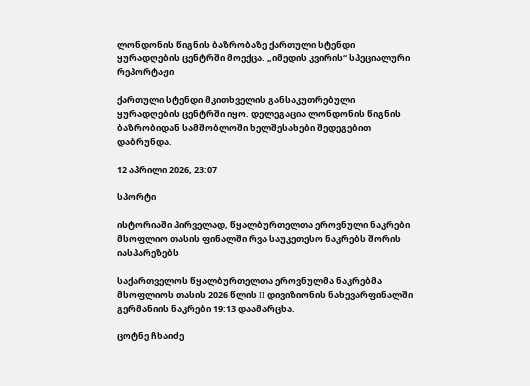ლონდონის წიგნის ბაზრობაზე ქართული სტენდი ყურადღების ცენტრში მოექცა. „იმედის კვირის“ სპეციალური რეპორტაჟი

ქართული სტენდი მკითხველის განსაკუთრებული ყურადღების ცენტრში იყო. დელეგაცია ლონდონის წიგნის ბაზრობიდან სამშობლოში ხელშესახები შედეგებით დაბრუნდა.

12 აპრილი 2026, 23:07

სპორტი

ისტორიაში პირველად, წყალბურთელთა ეროვნული ნაკრები მსოფლიო თასის ფინალში რვა საუკეთესო ნაკრებს შორის იასპარეზებს

საქართველოს წყალბურთელთა ეროვნულმა ნაკრებმა მსოფლიოს თასის 2026 წლის II დივიზიონის ნახევარფინალში გერმანიის ნაკრები 19:13 დაამარცხა.

ცოტნე ჩხაიძე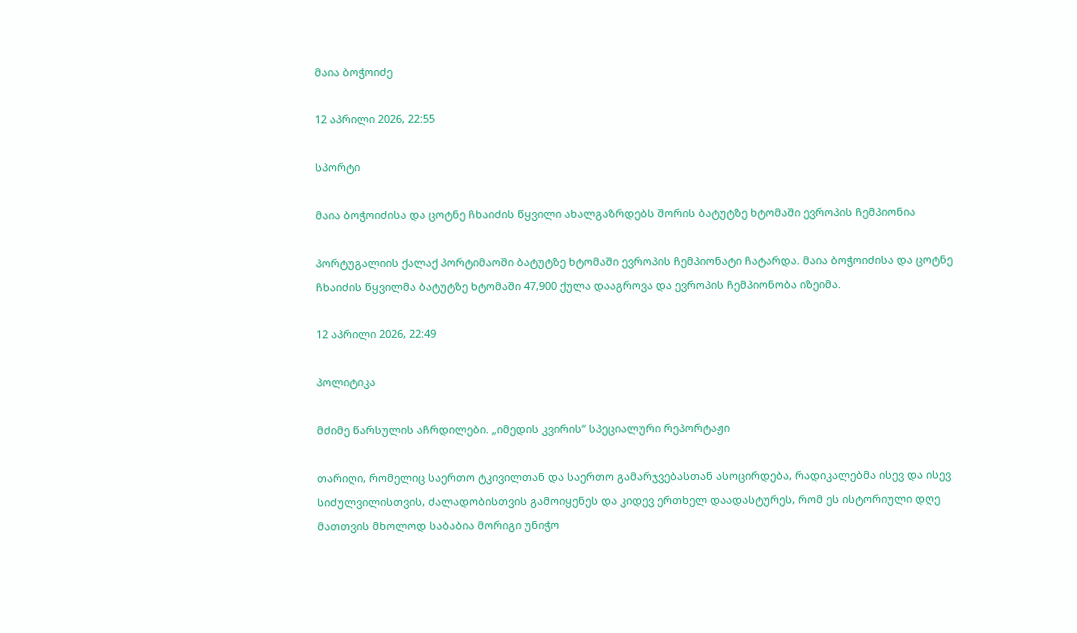მაია ბოჭოიძე

12 აპრილი 2026, 22:55

სპორტი

მაია ბოჭოიძისა და ცოტნე ჩხაიძის წყვილი ახალგაზრდებს შორის ბატუტზე ხტომაში ევროპის ჩემპიონია

პორტუგალიის ქალაქ პორტიმაოში ბატუტზე ხტომაში ევროპის ჩემპიონატი ჩატარდა. მაია ბოჭოიძისა და ცოტნე ჩხაიძის წყვილმა ბატუტზე ხტომაში 47,900 ქულა დააგროვა და ევროპის ჩემპიონობა იზეიმა.

12 აპრილი 2026, 22:49

პოლიტიკა

მძიმე წარსულის აჩრდილები. „იმედის კვირის“ სპეციალური რეპორტაჟი

თარიღი, რომელიც საერთო ტკივილთან და საერთო გამარჯვებასთან ასოცირდება, რადიკალებმა ისევ და ისევ სიძულვილისთვის, ძალადობისთვის გამოიყენეს და კიდევ ერთხელ დაადასტურეს, რომ ეს ისტორიული დღე მათთვის მხოლოდ საბაბია მორიგი უნიჭო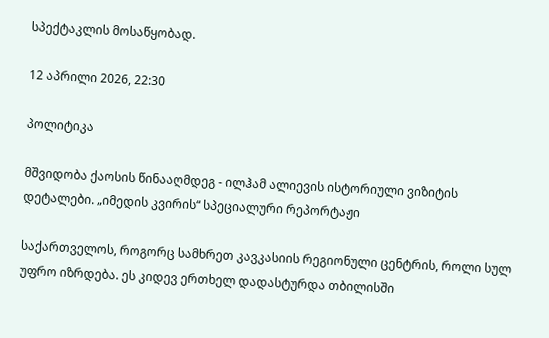სპექტაკლის მოსაწყობად.

12 აპრილი 2026, 22:30

პოლიტიკა

მშვიდობა ქაოსის წინააღმდეგ - ილჰამ ალიევის ისტორიული ვიზიტის დეტალები. „იმედის კვირის“ სპეციალური რეპორტაჟი

საქართველოს, როგორც სამხრეთ კავკასიის რეგიონული ცენტრის, როლი სულ უფრო იზრდება. ეს კიდევ ერთხელ დადასტურდა თბილისში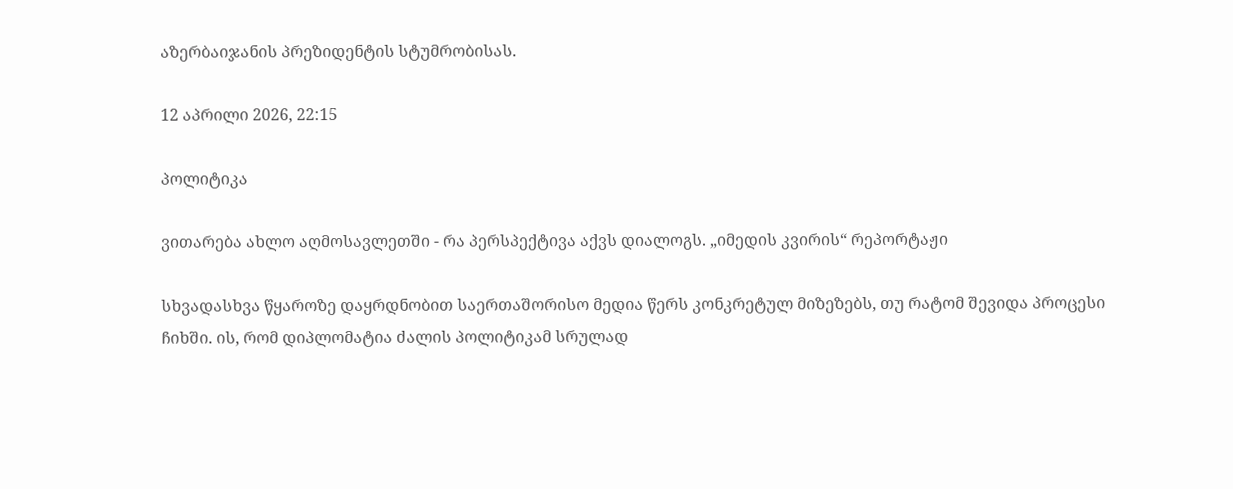აზერბაიჯანის პრეზიდენტის სტუმრობისას.

12 აპრილი 2026, 22:15

პოლიტიკა

ვითარება ახლო აღმოსავლეთში - რა პერსპექტივა აქვს დიალოგს. „იმედის კვირის“ რეპორტაჟი

სხვადასხვა წყაროზე დაყრდნობით საერთაშორისო მედია წერს კონკრეტულ მიზეზებს, თუ რატომ შევიდა პროცესი ჩიხში. ის, რომ დიპლომატია ძალის პოლიტიკამ სრულად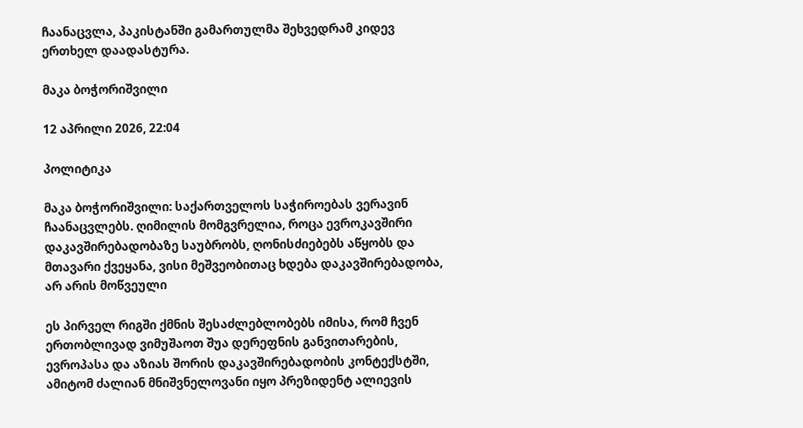ჩაანაცვლა, პაკისტანში გამართულმა შეხვედრამ კიდევ ერთხელ დაადასტურა.

მაკა ბოჭორიშვილი

12 აპრილი 2026, 22:04

პოლიტიკა

მაკა ბოჭორიშვილი: საქართველოს საჭიროებას ვერავინ ჩაანაცვლებს. ღიმილის მომგვრელია, როცა ევროკავშირი დაკავშირებადობაზე საუბრობს, ღონისძიებებს აწყობს და მთავარი ქვეყანა, ვისი მეშვეობითაც ხდება დაკავშირებადობა, არ არის მოწვეული

ეს პირველ რიგში ქმნის შესაძლებლობებს იმისა, რომ ჩვენ ერთობლივად ვიმუშაოთ შუა დერეფნის განვითარების, ევროპასა და აზიას შორის დაკავშირებადობის კონტექსტში, ამიტომ ძალიან მნიშვნელოვანი იყო პრეზიდენტ ალიევის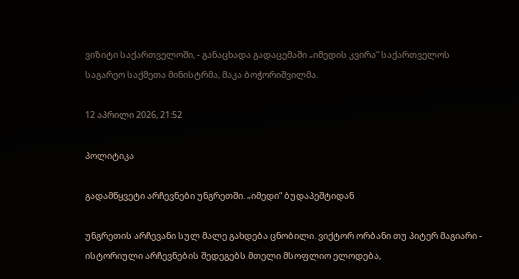ვიზიტი საქართველოში, - განაცხადა გადაცემაში „იმედის კვირა“ საქართველოს საგარეო საქმეთა მინისტრმა, მაკა ბოჭორიშვილმა.

12 აპრილი 2026, 21:52

პოლიტიკა

გადამწყვეტი არჩევნები უნგრეთში. „იმედი“ ბუდაპეშტიდან

უნგრეთის არჩევანი სულ მალე გახდება ცნობილი. ვიქტორ ორბანი თუ პიტერ მაგიარი - ისტორიული არჩევნების შედეგებს მთელი მსოფლიო ელოდება,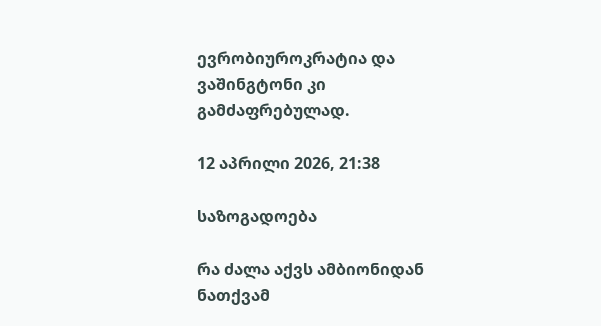ევრობიუროკრატია და ვაშინგტონი კი გამძაფრებულად.

12 აპრილი 2026, 21:38

საზოგადოება

რა ძალა აქვს ამბიონიდან ნათქვამ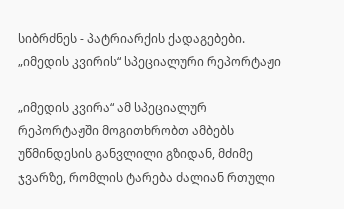სიბრძნეს - პატრიარქის ქადაგებები. „იმედის კვირის“ სპეციალური რეპორტაჟი

„იმედის კვირა“ ამ სპეციალურ რეპორტაჟში მოგითხრობთ ამბებს უწმინდესის განვლილი გზიდან, მძიმე ჯვარზე, რომლის ტარება ძალიან რთული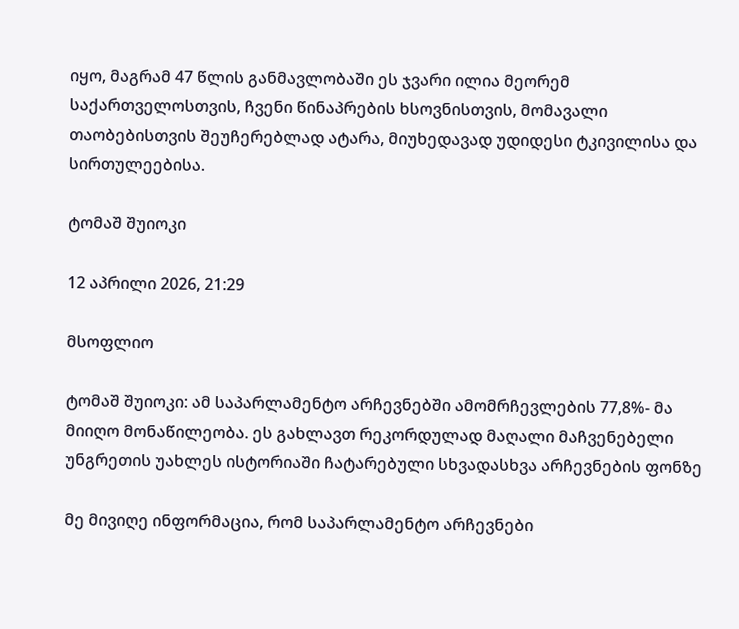იყო, მაგრამ 47 წლის განმავლობაში ეს ჯვარი ილია მეორემ საქართველოსთვის, ჩვენი წინაპრების ხსოვნისთვის, მომავალი თაობებისთვის შეუჩერებლად ატარა, მიუხედავად უდიდესი ტკივილისა და სირთულეებისა.

ტომაშ შუიოკი

12 აპრილი 2026, 21:29

მსოფლიო

ტომაშ შუიოკი: ამ საპარლამენტო არჩევნებში ამომრჩევლების 77,8%- მა მიიღო მონაწილეობა. ეს გახლავთ რეკორდულად მაღალი მაჩვენებელი უნგრეთის უახლეს ისტორიაში ჩატარებული სხვადასხვა არჩევნების ფონზე

მე მივიღე ინფორმაცია, რომ საპარლამენტო არჩევნები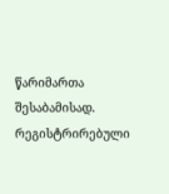წარიმართა შესაბამისად. რეგისტრირებული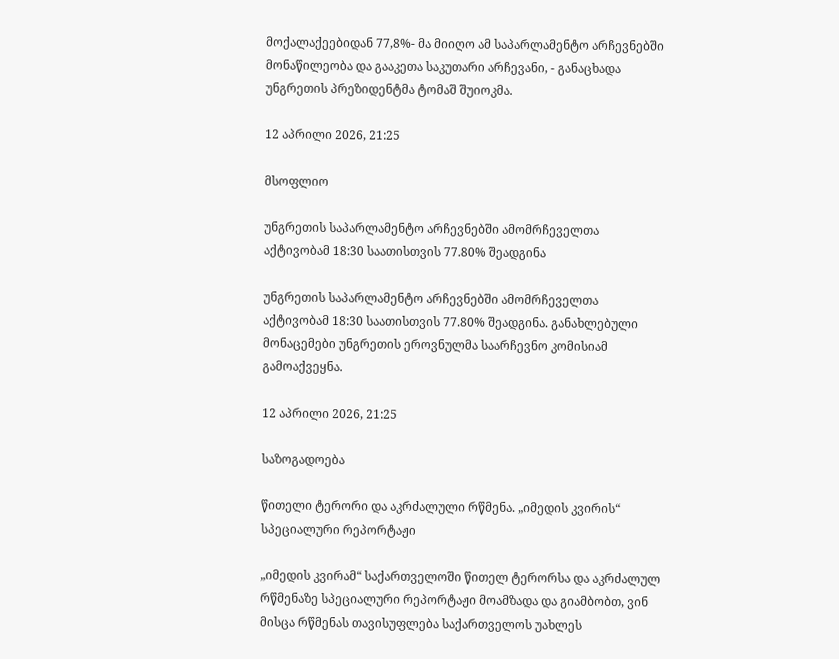მოქალაქეებიდან 77,8%- მა მიიღო ამ საპარლამენტო არჩევნებში მონაწილეობა და გააკეთა საკუთარი არჩევანი, - განაცხადა უნგრეთის პრეზიდენტმა ტომაშ შუიოკმა.

12 აპრილი 2026, 21:25

მსოფლიო

უნგრეთის საპარლამენტო არჩევნებში ამომრჩეველთა აქტივობამ 18:30 საათისთვის 77.80% შეადგინა

უნგრეთის საპარლამენტო არჩევნებში ამომრჩეველთა აქტივობამ 18:30 საათისთვის 77.80% შეადგინა. განახლებული მონაცემები უნგრეთის ეროვნულმა საარჩევნო კომისიამ გამოაქვეყნა.

12 აპრილი 2026, 21:25

საზოგადოება

წითელი ტერორი და აკრძალული რწმენა. „იმედის კვირის“ სპეციალური რეპორტაჟი

„იმედის კვირამ“ საქართველოში წითელ ტერორსა და აკრძალულ რწმენაზე სპეციალური რეპორტაჟი მოამზადა და გიამბობთ, ვინ მისცა რწმენას თავისუფლება საქართველოს უახლეს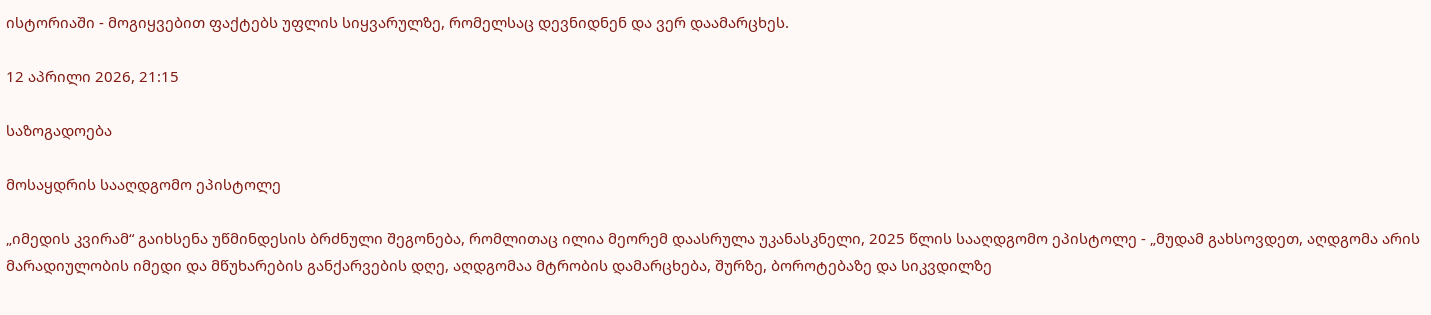ისტორიაში - მოგიყვებით ფაქტებს უფლის სიყვარულზე, რომელსაც დევნიდნენ და ვერ დაამარცხეს.

12 აპრილი 2026, 21:15

საზოგადოება

მოსაყდრის სააღდგომო ეპისტოლე

„იმედის კვირამ“ გაიხსენა უწმინდესის ბრძნული შეგონება, რომლითაც ილია მეორემ დაასრულა უკანასკნელი, 2025 წლის სააღდგომო ეპისტოლე - „მუდამ გახსოვდეთ, აღდგომა არის მარადიულობის იმედი და მწუხარების განქარვების დღე, აღდგომაა მტრობის დამარცხება, შურზე, ბოროტებაზე და სიკვდილზე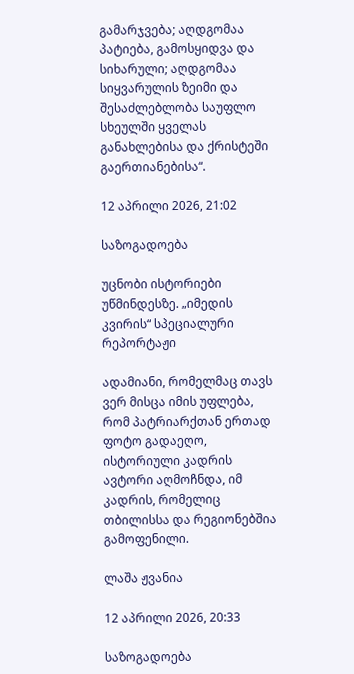გამარჯვება; აღდგომაა პატიება, გამოსყიდვა და სიხარული; აღდგომაა სიყვარულის ზეიმი და შესაძლებლობა საუფლო სხეულში ყველას განახლებისა და ქრისტეში გაერთიანებისა“.

12 აპრილი 2026, 21:02

საზოგადოება

უცნობი ისტორიები უწმინდესზე. „იმედის კვირის“ სპეციალური რეპორტაჟი

ადამიანი, რომელმაც თავს ვერ მისცა იმის უფლება, რომ პატრიარქთან ერთად ფოტო გადაეღო, ისტორიული კადრის ავტორი აღმოჩნდა, იმ კადრის, რომელიც თბილისსა და რეგიონებშია გამოფენილი.

ლაშა ჟვანია

12 აპრილი 2026, 20:33

საზოგადოება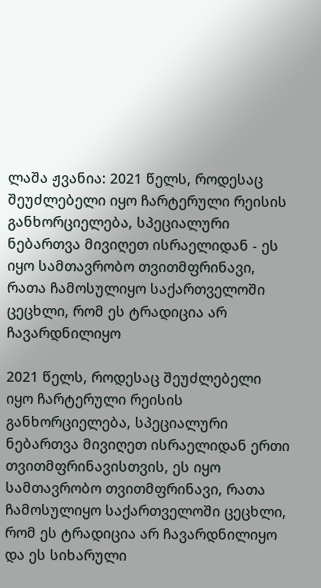ლაშა ჟვანია: 2021 წელს, როდესაც შეუძლებელი იყო ჩარტერული რეისის განხორციელება, სპეციალური ნებართვა მივიღეთ ისრაელიდან - ეს იყო სამთავრობო თვითმფრინავი, რათა ჩამოსულიყო საქართველოში ცეცხლი, რომ ეს ტრადიცია არ ჩავარდნილიყო

2021 წელს, როდესაც შეუძლებელი იყო ჩარტერული რეისის განხორციელება, სპეციალური ნებართვა მივიღეთ ისრაელიდან ერთი თვითმფრინავისთვის, ეს იყო სამთავრობო თვითმფრინავი, რათა ჩამოსულიყო საქართველოში ცეცხლი, რომ ეს ტრადიცია არ ჩავარდნილიყო და ეს სიხარული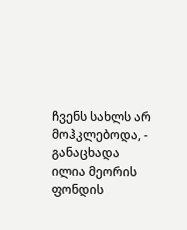ჩვენს სახლს არ მოჰკლებოდა, - განაცხადა ილია მეორის ფონდის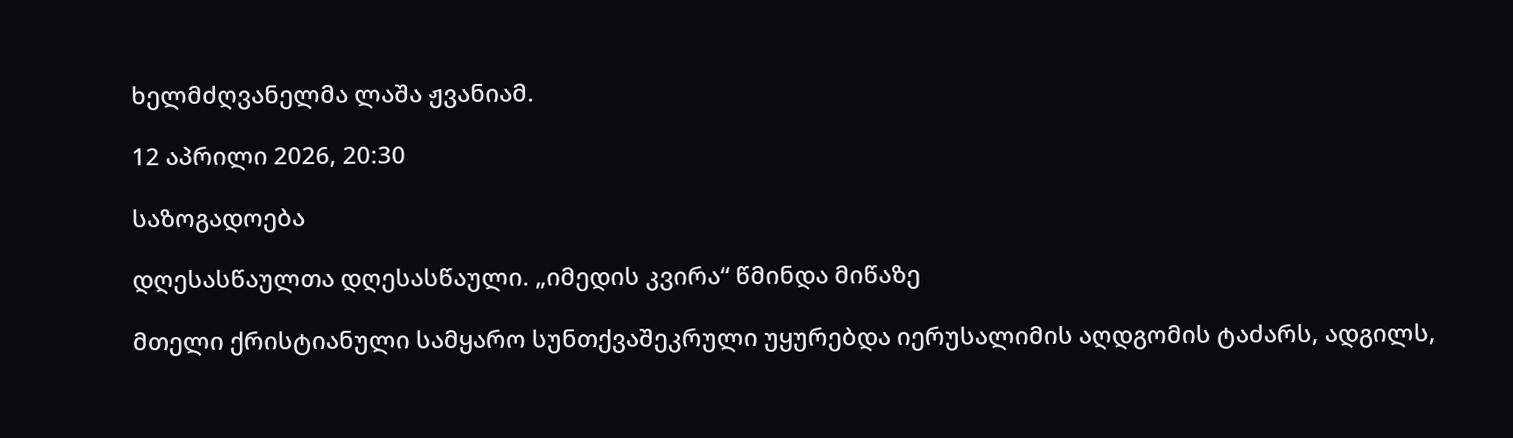ხელმძღვანელმა ლაშა ჟვანიამ.

12 აპრილი 2026, 20:30

საზოგადოება

დღესასწაულთა დღესასწაული. „იმედის კვირა“ წმინდა მიწაზე

მთელი ქრისტიანული სამყარო სუნთქვაშეკრული უყურებდა იერუსალიმის აღდგომის ტაძარს, ადგილს,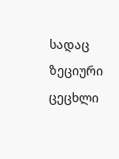სადაც ზეციური ცეცხლი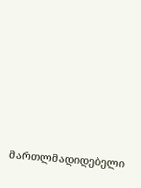მართლმადიდებელი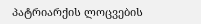პატრიარქის ლოცვების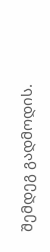შემდეგ გადმოდის.